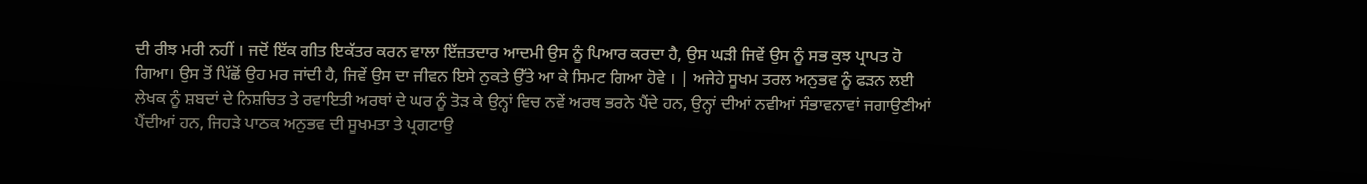ਦੀ ਰੀਝ ਮਰੀ ਨਹੀਂ । ਜਦੋਂ ਇੱਕ ਗੀਤ ਇਕੱਤਰ ਕਰਨ ਵਾਲਾ ਇੱਜ਼ਤਦਾਰ ਆਦਮੀ ਉਸ ਨੂੰ ਪਿਆਰ ਕਰਦਾ ਹੈ, ਉਸ ਘੜੀ ਜਿਵੇਂ ਉਸ ਨੂੰ ਸਭ ਕੁਝ ਪ੍ਰਾਪਤ ਹੋ ਗਿਆ। ਉਸ ਤੋਂ ਪਿੱਛੋਂ ਉਹ ਮਰ ਜਾਂਦੀ ਹੈ, ਜਿਵੇਂ ਉਸ ਦਾ ਜੀਵਨ ਇਸੇ ਨੁਕਤੇ ਉੱਤੇ ਆ ਕੇ ਸਿਮਟ ਗਿਆ ਹੋਵੇ । | ਅਜੇਹੇ ਸੂਖਮ ਤਰਲ ਅਨੁਭਵ ਨੂੰ ਫੜਨ ਲਈ ਲੇਖਕ ਨੂੰ ਸ਼ਬਦਾਂ ਦੇ ਨਿਸ਼ਚਿਤ ਤੇ ਰਵਾਇਤੀ ਅਰਥਾਂ ਦੇ ਘਰ ਨੂੰ ਤੋੜ ਕੇ ਉਨ੍ਹਾਂ ਵਿਚ ਨਵੇਂ ਅਰਥ ਭਰਨੇ ਪੈਂਦੇ ਹਨ, ਉਨ੍ਹਾਂ ਦੀਆਂ ਨਵੀਆਂ ਸੰਭਾਵਨਾਵਾਂ ਜਗਾਉਣੀਆਂ ਪੈਂਦੀਆਂ ਹਨ, ਜਿਹੜੇ ਪਾਠਕ ਅਨੁਭਵ ਦੀ ਸੂਖਮਤਾ ਤੇ ਪ੍ਰਗਟਾਉ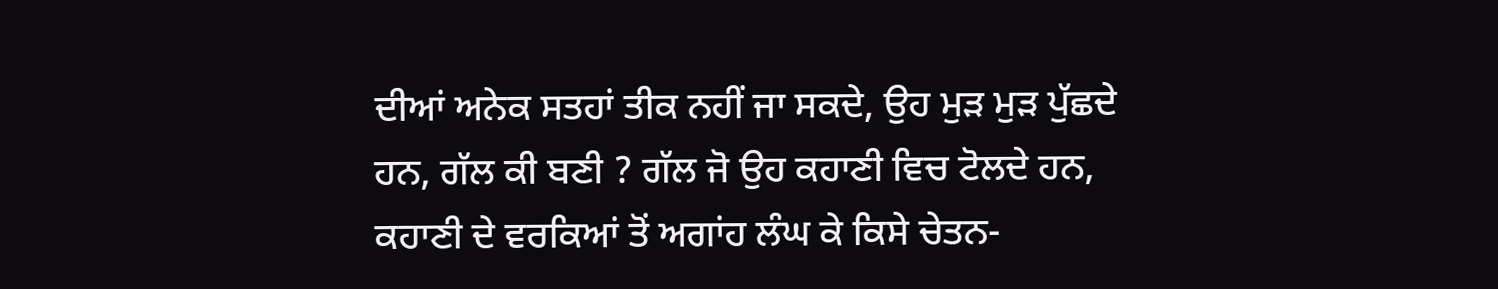ਦੀਆਂ ਅਨੇਕ ਸਤਹਾਂ ਤੀਕ ਨਹੀਂ ਜਾ ਸਕਦੇ, ਉਹ ਮੁੜ ਮੁੜ ਪੁੱਛਦੇ ਹਨ, ਗੱਲ ਕੀ ਬਣੀ ? ਗੱਲ ਜੋ ਉਹ ਕਹਾਣੀ ਵਿਚ ਟੋਲਦੇ ਹਨ, ਕਹਾਣੀ ਦੇ ਵਰਕਿਆਂ ਤੋਂ ਅਗਾਂਹ ਲੰਘ ਕੇ ਕਿਸੇ ਚੇਤਨ-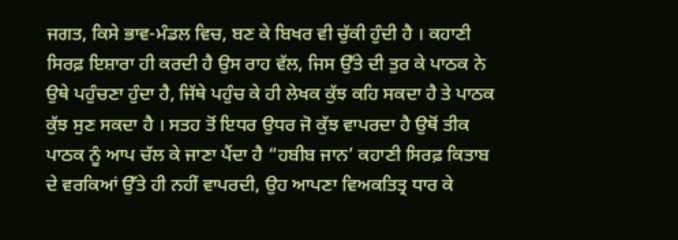ਜਗਤ, ਕਿਸੇ ਭਾਵ-ਮੰਡਲ ਵਿਚ, ਬਣ ਕੇ ਬਿਖਰ ਵੀ ਚੁੱਕੀ ਹੁੰਦੀ ਹੈ । ਕਹਾਣੀ ਸਿਰਫ਼ ਇਸ਼ਾਰਾ ਹੀ ਕਰਦੀ ਹੈ ਉਸ ਰਾਹ ਵੱਲ, ਜਿਸ ਉੱਤੇ ਦੀ ਤੁਰ ਕੇ ਪਾਠਕ ਨੇ ਉਥੇ ਪਹੁੰਚਣਾ ਹੁੰਦਾ ਹੈ, ਜਿੱਥੇ ਪਹੁੰਚ ਕੇ ਹੀ ਲੇਖਕ ਕੁੱਝ ਕਹਿ ਸਕਦਾ ਹੈ ਤੇ ਪਾਠਕ ਕੁੱਝ ਸੁਣ ਸਕਦਾ ਹੈ । ਸਤਹ ਤੋਂ ਇਧਰ ਉਧਰ ਜੋ ਕੁੱਝ ਵਾਪਰਦਾ ਹੈ ਉਥੋਂ ਤੀਕ ਪਾਠਕ ਨੂੰ ਆਪ ਚੱਲ ਕੇ ਜਾਣਾ ਪੈਂਦਾ ਹੈ “ਹਬੀਬ ਜਾਨ’ ਕਹਾਣੀ ਸਿਰਫ਼ ਕਿਤਾਬ ਦੇ ਵਰਕਿਆਂ ਉੱਤੇ ਹੀ ਨਹੀਂ ਵਾਪਰਦੀ, ਉਹ ਆਪਣਾ ਵਿਅਕਤਿਤ੍ਰ ਧਾਰ ਕੇ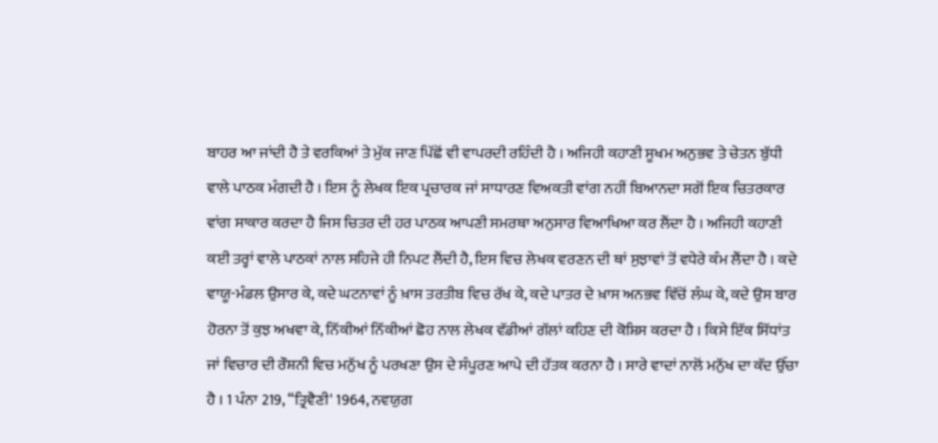ਬਾਹਰ ਆ ਜਾਂਦੀ ਹੈ ਤੇ ਵਰਕਿਆਂ ਤੇ ਮੁੱਕ ਜਾਣ ਪਿੱਛੋਂ ਵੀ ਵਾਪਰਦੀ ਰਹਿੰਦੀ ਹੈ । ਅਜਿਹੀ ਕਹਾਣੀ ਸੂਖਮ ਅਨੁਭਵ ਤੇ ਚੇਤਨ ਬੁੱਧੀ ਵਾਲੇ ਪਾਠਕ ਮੰਗਦੀ ਹੈ । ਇਸ ਨੂੰ ਲੇਖਕ ਇਕ ਪ੍ਰਚਾਰਕ ਜਾਂ ਸਾਧਾਰਣ ਵਿਅਕਤੀ ਵਾਂਗ ਨਹੀਂ ਬਿਆਨਦਾ ਸਗੋਂ ਇਕ ਚਿਤਰਕਾਰ ਵਾਂਗ ਸਾਕਾਰ ਕਰਦਾ ਹੈ ਜਿਸ ਚਿਤਰ ਦੀ ਹਰ ਪਾਠਕ ਆਪਣੀ ਸਮਰਥਾ ਅਨੁਸਾਰ ਵਿਆਖਿਆ ਕਰ ਲੈਂਦਾ ਹੈ । ਅਜਿਹੀ ਕਹਾਣੀ ਕਈ ਤਰ੍ਹਾਂ ਵਾਲੇ ਪਾਠਕਾਂ ਨਾਲ ਸਹਿਜੇ ਹੀ ਨਿਪਟ ਲੈਂਦੀ ਹੈ, ਇਸ ਵਿਚ ਲੇਖਕ ਵਰਣਨ ਦੀ ਥਾਂ ਸੁਝਾਵਾਂ ਤੋਂ ਵਧੇਰੇ ਕੰਮ ਲੈਂਦਾ ਹੈ । ਕਦੇ ਵਾਯੂ-ਮੰਡਲ ਉਸਾਰ ਕੇ, ਕਦੇ ਘਟਨਾਵਾਂ ਨੂੰ ਖ਼ਾਸ ਤਰਤੀਬ ਵਿਚ ਰੱਖ ਕੇ, ਕਦੇ ਪਾਤਰ ਦੇ ਖ਼ਾਸ ਅਨਭਵ ਵਿੱਚੋਂ ਲੰਘ ਕੇ, ਕਦੇ ਉਸ ਬਾਰ ਹੋਰਨਾ ਤੋਂ ਕੁਝ ਅਖਵਾ ਕੇ, ਨਿੱਕੀਆਂ ਨਿੱਕੀਆਂ ਛੋਹ ਨਾਲ ਲੇਖਕ ਵੱਡੀਆਂ ਗੱਲਾਂ ਕਹਿਣ ਦੀ ਕੋਸ਼ਿਸ ਕਰਦਾ ਹੈ । ਕਿਸੇ ਇੱਕ ਸਿੱਧਾਂਤ ਜਾਂ ਵਿਚਾਰ ਦੀ ਰੌਸ਼ਨੀ ਵਿਚ ਮਨੁੱਖ ਨੂੰ ਪਰਖਣਾ ਉਸ ਦੇ ਸੰਪੂਰਣ ਆਪੇ ਦੀ ਹੱਤਕ ਕਰਨਾ ਹੈ । ਸਾਰੇ ਵਾਦਾਂ ਨਾਲੋਂ ਮਨੁੱਖ ਦਾ ਕੱਦ ਉੱਚਾ ਹੈ । 1 ਪੰਨਾ 219, “ਤ੍ਰਿਵੈਣੀ' 1964, ਨਵਯੁਗ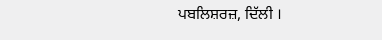ਪਬਲਿਸ਼ਰਜ਼, ਦਿੱਲੀ ।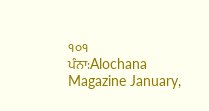੧੦੧
ਪੰਨਾ:Alochana Magazine January,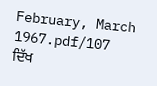February, March 1967.pdf/107
ਦਿੱਖ